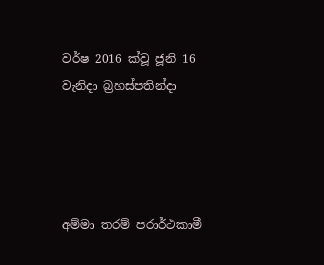වර්ෂ 2016 ක්වූ ජූනි 16 වැනිදා බ්‍රහස්පතින්දා




අම්මා තරම් පරාර්ථකාමී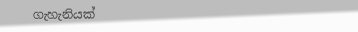ගැහැනියක්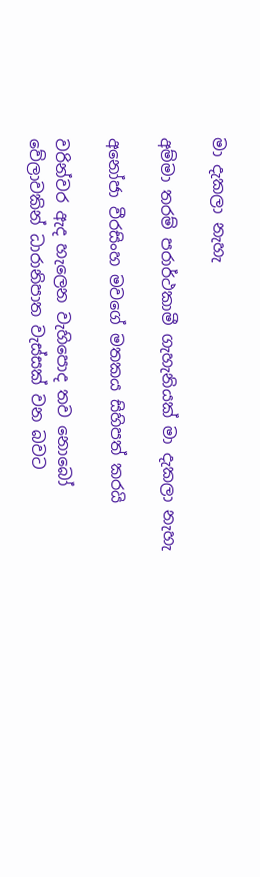මා දැකලා නැහැ

අම්මා තරම් පරාර්ථකාමී ගැහැනියක් මා දැකලා නැහැ

අනෝජා වීරසිංහ මවගේ මතකය සිහිපත් කරයි

වරින්වර ඇද හැලෙන වැහිපොද තව නොබෝ වේලාවකින් ධාරානිපාත වැස්සක් වන බවට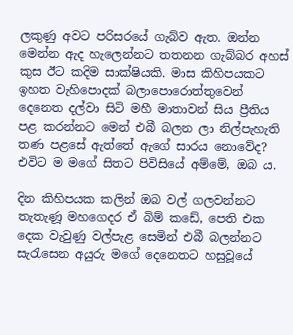ලකුණු අවට පරිසරයේ ගැබ්ව ඇත. ඔන්න මෙන්න ඇද හැලෙන්නට තතනන ගැබ්බර අහස් කුස ඊට කදිම සාක්ෂියකි. මාස කිහිපයකට ඉහත වැහිපොදක් බලාපොරොත්තුවෙන් දෙනෙත දල්වා සිටි මහී මාතාවන් සිය ප්‍රීතිය පළ කරන්නට මෙන් එබී බලන ලා නිල්පැහැති තණ පළසේ ඇත්තේ ඇගේ සාරය නොවේද? එවිට ම මගේ සිතට පිවිසියේ අම්මේ, ඔබ ය.

දින කිහිපයක කලින් ඔබ වල් ගලවන්නට තැතැණූ මහගෙදර ඒ බිම් කඩේ, පෙති එක දෙක වැවුණු වල්පැළ සෙමින් එබී බලන්නට සැරැසෙන අයුරු මගේ දෙනෙතට හසුවූයේ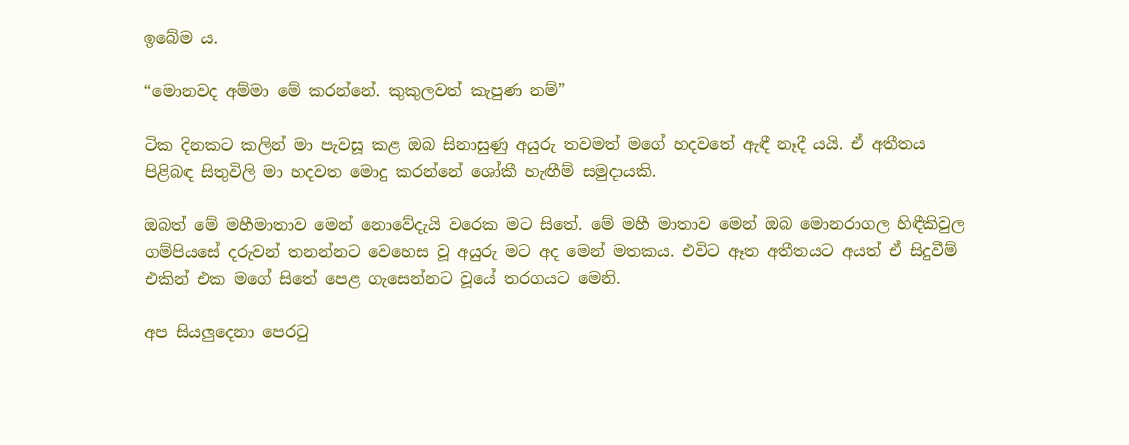ඉබේම ය.

“මොනවද අම්මා මේ කරන්නේ. කුකුලවත් කැපුණ නම්”

ටික දිනකට කලින් මා පැවසූ කළ ඔබ සිනාසුණු අයුරු තවමත් මගේ හදවතේ ඇඳී නෑදී යයි. ඒ අතීතය පිළිබඳ සිතුවිලි මා හදවත මොදු කරන්නේ ශෝකී හැඟීම් සමුදායකි.

ඔබත් මේ මහීමාතාව මෙන් නොවේදැයි වරෙක මට සිතේ. මේ මහී මාතාව මෙන් ඔබ මොනරාගල හිඳීකිවුල ගම්පියසේ දරුවන් තනන්නට වෙහෙස වූ අයුරු මට අද මෙන් මතකය. එවිට ඈත අතීතයට අයත් ඒ සිදුවීම් එකින් එක මගේ සිතේ පෙළ ගැසෙන්නට වූයේ තරගයට මෙනි.

අප සියලුදෙනා පෙරටු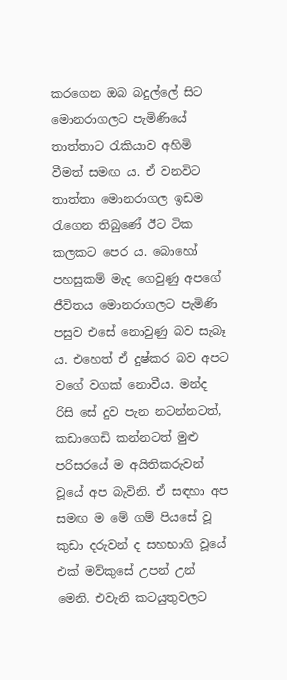කරගෙන ඔබ බදුල්ලේ සිට මොනරාගලට පැමිණියේ තාත්තාට රැකියාව අහිමි වීමත් සමඟ ය. ඒ වනවිට තාත්තා මොනරාගල ඉඩම රැගෙන තිබුණේ ඊට ටික කලකට පෙර ය. බොහෝ පහසුකම් මැද ගෙවුණු අපගේ ජීවිතය මොනරාගලට පැමිණි පසුව එසේ නොවුණු බව සැබෑ ය. එහෙත් ඒ දුෂ්කර බව අපට වගේ වගක් නොවීය. මන්ද රිසි සේ දුව පැන නටන්නටත්, කඩාගෙඩි කන්නටත් මුළු පරිසරයේ ම අයිතිකරුවන් වූයේ අප බැවිනි. ඒ සඳහා අප සමඟ ම මේ ගම් පියසේ වූ කුඩා දරුවන් ද සහභාගි වූයේ එක් මව්කුසේ උපන් උන් මෙනි. එවැනි කටයුතුවලට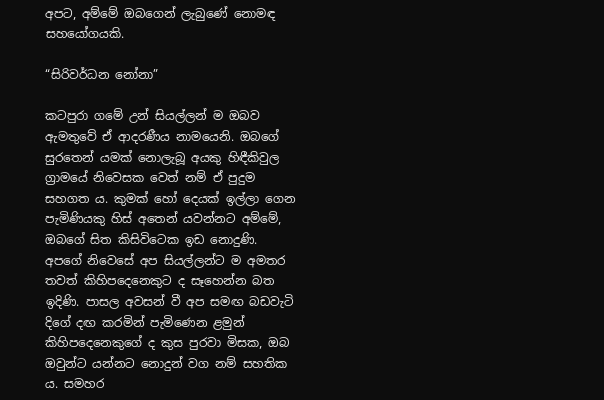අපට, අම්මේ ඔබගෙන් ලැබුණේ නොමඳ සහයෝගයකි.

“සිරිවර්ධන නෝනා”

කටපුරා ගමේ උන් සියල්ලන් ම ඔබව ඇමතුවේ ඒ ආදරණීය නාමයෙනි. ඔබගේ සුරතෙන් යමක් නොලැබූ අයකු හිඳීකිවුල ග්‍රාමයේ නිවෙසක වෙත් නම් ඒ පුදුම සහගත ය. කුමක් හෝ දෙයක් ඉල්ලා ගෙන පැමිණියකු හිස් අතෙන් යවන්නට අම්මේ, ඔබගේ සිත කිසිවිටෙක ඉඩ නොදුණි. අපගේ නිවෙසේ අප සියල්ලන්ට ම අමතර තවත් කිහිපදෙනෙකුට ද සෑහෙන්න බත ඉදිණි. පාසල අවසන් වී අප සමඟ බඩවැටි දිගේ දඟ කරමින් පැමිණෙන ළමුන් කිහිපදෙනෙකුගේ ද කුස පුරවා මිසක, ඔබ ඔවුන්ට යන්නට නොදුන් වග නම් සහතික ය. සමහර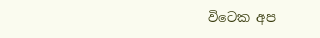විටෙක අප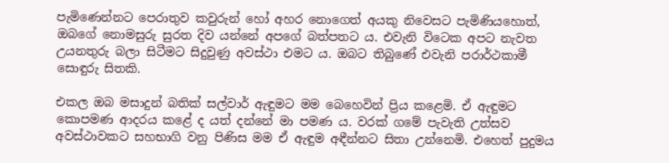පැමිණෙන්නට පෙරාතුව කවුරුන් හෝ අහර නොගෙත් අයකු නිවෙසට පැමිණියහොත්, ඔබගේ නොමසුරු සුරත දිව යන්නේ අපගේ බත්පතට ය. එවැනි විටෙක අපට නැවත උයනතුරු බලා සිටීමට සිදුවුණු අවස්ථා එමට ය. ඔබට තිබුණේ එවැනි පරාර්ථකාමී සොඳුරු සිතකි.

එකල ඔබ මසාදුන් බතික් සල්වාර් ඇඳුමට මම බෙහෙවින් ප්‍රිය කළෙමි. ඒ ඇඳුමට කොපමණ ආදරය කළේ ද යත් දන්නේ මා පමණ ය. වරක් ගමේ පැවැති උත්සව අවස්ථාවකට සහභාගි වනු පිණිස මම ඒ ඇඳුම අඳීන්නට සිතා උන්නෙමි. එහෙත් පුදුමය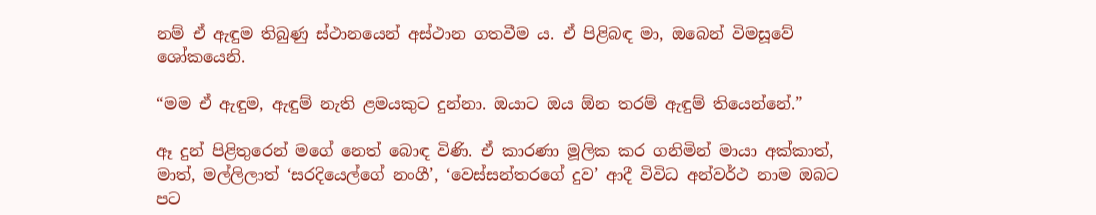නම් ඒ ඇඳුම තිබුණු ස්ථානයෙන් අස්ථාන ගතවීම ය. ඒ පිළිබඳ මා, ඔබෙන් විමසූවේ ශෝකයෙනි.

“මම ඒ ඇඳුම, ඇඳුම් නැති ළමයකුට දුන්නා. ඔයාට ඔය ඕන තරම් ඇඳුම් තියෙන්නේ.”

ඈ දුන් පිළිතුරෙන් මගේ නෙත් බොඳ විණි. ඒ කාරණා මූලික කර ගනිමින් මායා අක්කාත්, මාත්, මල්ලිලාත් ‘සරදියෙල්ගේ නංගී’, ‘වෙස්සන්තරගේ දුව’ ආදී විවිධ අන්වර්ථ නාම ඔබට පට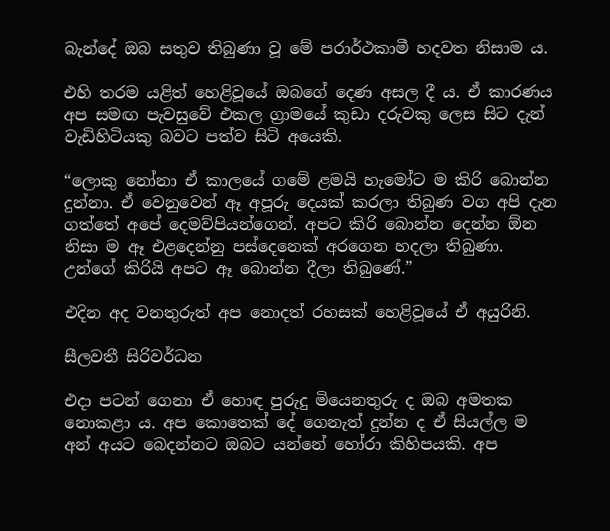බැන්දේ ඔබ සතුව තිබුණා වූ මේ පරාර්ථකාමී හදවත නිසාම ය.

එහි තරම යළිත් හෙළිවූයේ ඔබගේ දෙණ අසල දී ය. ඒ කාරණය අප සමඟ පැවසුවේ එකල ග්‍රාමයේ කුඩා දරුවකු ලෙස සිට දැන් වැඩිහිටියකු බවට පත්ව සිටි අයෙකි.

“ලොකු නෝනා ඒ කාලයේ ගමේ ළමයි හැමෝට ම කිරි බොන්න දුන්නා. ඒ වෙනුවෙන් ඈ අපූරු දෙයක් කරලා තිබුණ වග අපි දැන ගත්තේ අපේ දෙමව්පියන්ගෙන්. අපට කිරි බොන්න දෙන්න ඕන නිසා ම ඈ එළදෙන්නු පස්දෙනෙක් අරගෙන හදලා තිබුණා. උන්ගේ කිරියි අපට ඈ බොන්න දීලා තිබුණේ.”

එදින අද වනතුරුත් අප නොදත් රහසක් හෙළිවූයේ ඒ අයුරිනි.

සීලවතී සිරිවර්ධන

එදා පටන් ගෙනා ඒ හොඳ පුරුදු මියෙනතුරු ද ඔබ අමතක නොකළා ය. අප කොතෙක් දේ ගෙනැත් දුන්න ද ඒ සියල්ල ම අන් අයට බෙදන්නට ඔබට යන්නේ හෝරා කිහිපයකි. අප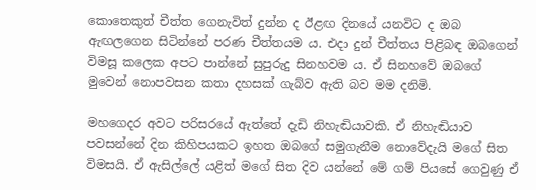කොතෙකුත් චීත්ත ගෙනැවිත් දුන්න ද ඊළඟ දිනයේ යනවිට ද ඔබ ඇඟලගෙන සිටින්නේ පරණ චීත්තයම ය. එදා දුන් චීත්තය පිළිබඳ ඔබගෙන් විමසූ කලෙක අපට පාන්නේ සුපුරුදු සිනහවම ය. ඒ සිනහවේ ඔබගේ මුවෙන් නොපවසන කතා දහසක් ගැබ්ව ඇති බව මම දනිමි.

මහගෙදර අවට පරිසරයේ ඇත්තේ දැඩි නිහැඬියාවකි. ඒ නිහැඬියාව පවසන්නේ දින කිහිපයකට ඉහත ඔබගේ සමුගැනීම නොවේදැයි මගේ සිත විමසයි. ඒ ඇසිල්ලේ යළිත් මගේ සිත දිව යන්නේ මේ ගම් පියසේ ගෙවුණු ඒ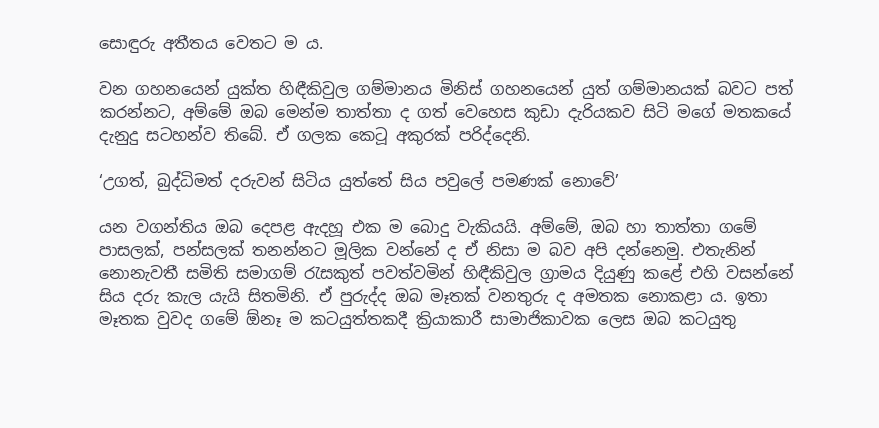සොඳුරු අතීතය වෙතට ම ය.

වන ගහනයෙන් යුක්ත හිඳීකිවුල ගම්මානය මිනිස් ගහනයෙන් යුත් ගම්මානයක් බවට පත් කරන්නට, අම්මේ ඔබ මෙන්ම තාත්තා ද ගත් වෙහෙස කුඩා දැරියකව සිටි මගේ මතකයේ දැනුදු සටහන්ව තිබේ. ඒ ගලක කෙටූ අකුරක් පරිද්දෙනි.

‘උගත්, බුද්ධිමත් දරුවන් සිටිය යුත්තේ සිය පවුලේ පමණක් නොවේ’

යන වගන්තිය ඔබ දෙපළ ඇදහූ එක ම බොදු වැකියයි. අම්මේ, ඔබ හා තාත්තා ගමේ පාසලක්, පන්සලක් තනන්නට මූලික වන්නේ ද ඒ නිසා ම බව අපි දන්නෙමු. එතැනින් නොනැවතී සමිති සමාගම් රැසකුත් පවත්වමින් හිඳීකිවුල ග්‍රාමය දියුණු කළේ එහි වසන්නේ සිය දරු කැල යැයි සිතමිනි. ඒ පුරුද්ද ඔබ මෑතක් වනතුරු ද අමතක නොකළා ය. ඉතා මෑතක වුවද ගමේ ඕනෑ ම කටයුත්තකදී ක්‍රියාකාරී සාමාජිකාවක ලෙස ඔබ කටයුතු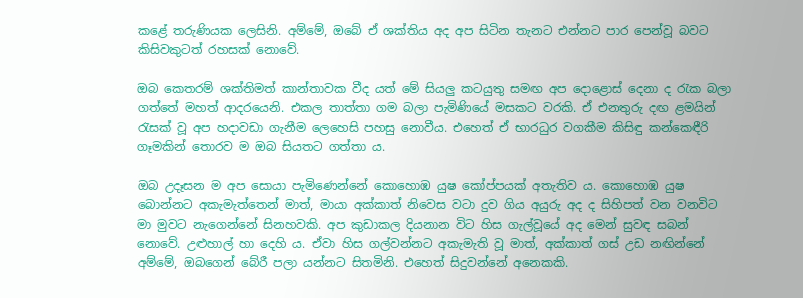කළේ තරුණියක ලෙසිනි. අම්මේ, ඔබේ ඒ ශක්තිය අද අප සිටින තැනට එන්නට පාර පෙන්වූ බවට කිසිවකුටත් රහසක් නොවේ.

ඔබ කෙතරම් ශක්තිමත් කාන්තාවක වීද යත් මේ සියලු කටයුතු සමඟ අප දොළොස් දෙනා ද රැක බලා ගත්තේ මහත් ආදරයෙනි. එකල තාත්තා ගම බලා පැමිණියේ මසකට වරකි. ඒ එනතුරු දඟ ළමයින් රැසක් වූ අප හදාවඩා ගැනීම ලෙහෙසි පහසු නොවීය. එහෙත් ඒ භාරධුර වගකීම කිසිඳු කන්කෙඳීරි ගෑමකින් තොරව ම ඔබ සියතට ගත්තා ය.

ඔබ උදෑසන ම අප සොයා පැමිණෙන්නේ කොහොඹ යුෂ කෝප්පයක් අතැතිව ය. කොහොඹ යුෂ බොන්නට අකැමැත්තෙන් මාත්, මායා අක්කාත් නිවෙස වටා දුව ගිය අයුරු අද ද සිහිපත් වන වනවිට මා මුවට නැගෙන්නේ සිනහවකි. අප කුඩාකල දියනාන විට හිස ගැල්වූයේ අද මෙන් සුවඳ සබන් නොවේ. උළුහාල් හා දෙහි ය. ඒවා හිස ගල්වන්නට අකැමැති වූ මාත්, අක්කාත් ගස් උඩ නඟින්නේ අම්මේ, ඔබගෙන් බේරී පලා යන්නට සිතමිනි. එහෙත් සිදුවන්නේ අනෙකකි.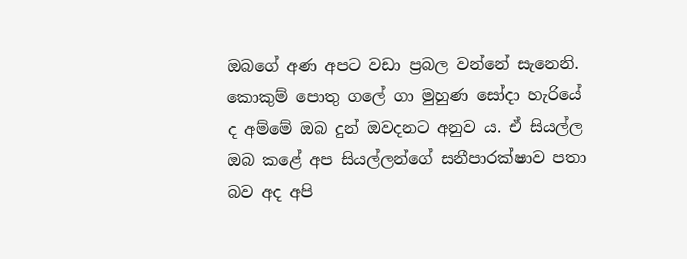ඔබගේ අණ අපට වඩා ප්‍රබල වන්නේ සැනෙනි. කොකුම් පොතු ගලේ ගා මුහුණ සෝදා හැරියේ ද අම්මේ ඔබ දුන් ඔවදනට අනුව ය. ඒ සියල්ල ඔබ කළේ අප සියල්ලන්ගේ සනීපාරක්ෂාව පතා බව අද අපි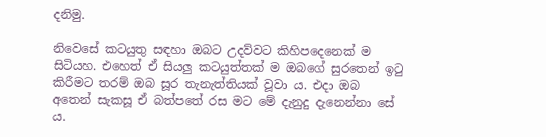දනිමු.

නිවෙසේ කටයුතු සඳහා ඔබට උදව්වට කිහිපදෙනෙක් ම සිටියහ. එහෙත් ඒ සියලු කටයුත්තක් ම ඔබගේ සුරතෙන් ඉටු කිරීමට තරම් ඔබ සූර තැනැත්තියක් වූවා ය. එදා ඔබ අතෙන් සැකසූ ඒ බත්පතේ රස මට මේ දැනුදු දැනෙන්නා සේ ය.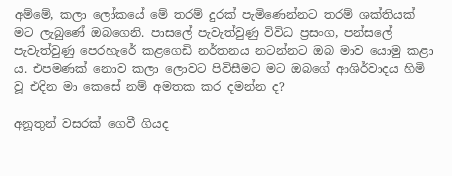අම්මේ, කලා ලෝකයේ මේ තරම් දුරක් පැමිණෙන්නට තරම් ශක්තියක් මට ලැබුණේ ඔබගෙනි. පාසලේ පැවැත්වුණු විවිධ ප්‍රසංග, පන්සලේ පැවැත්වුණු පෙරහැරේ කළගෙඩි නර්තනය නටන්නට ඔබ මාව යොමු කළා ය. එපමණක් නොව කලා ලොවට පිවිසීමට මට ඔබගේ ආශිර්වාදය හිමි වූ එදින මා කෙසේ නම් අමතක කර දමන්න ද?

අනූතුන් වසරක් ගෙවී ගියද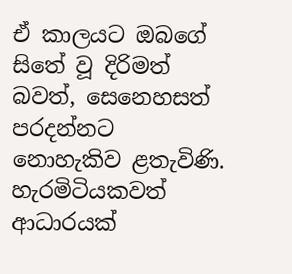ඒ කාලයට ඔබගේ සිතේ වූ දිරිමත් බවත්, සෙනෙහසත් පරදන්නට නොහැකිව ළතැවිණි. හැරමිටියකවත් ආධාරයක්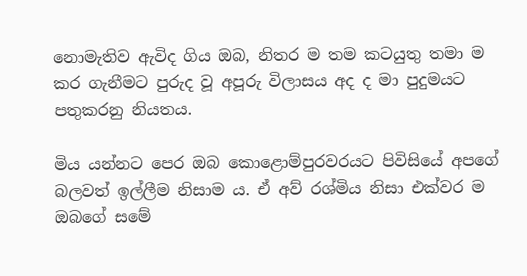නොමැතිව ඇවිද ගිය ඔබ, නිතර ම තම කටයුතු තමා ම කර ගැනීමට පුරුද වූ අපූරු විලාසය අද ද මා පුදුමයට පතුකරනු නියතය.

මිය යන්නට පෙර ඔබ කොළොම්පුරවරයට පිවිසියේ අපගේ බලවත් ඉල්ලීම නිසාම ය. ඒ අව් රශ්මිය නිසා එක්වර ම ඔබගේ සමේ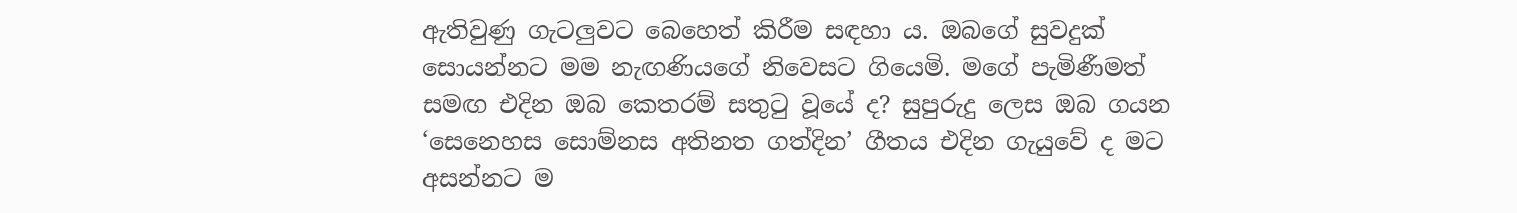ඇතිවුණු ගැටලුවට බෙහෙත් කිරීම සඳහා ය. ඔබගේ සුවදුක් සොයන්නට මම නැඟණියගේ නිවෙසට ගියෙමි. මගේ පැමිණීමත් සමඟ එදින ඔබ කෙතරම් සතුටු වූයේ ද? සුපුරුදු ලෙස ඔබ ගයන ‘සෙනෙහස සොම්නස අතිනත ගත්දින’ ගීතය එදින ගැයුවේ ද මට අසන්නට ම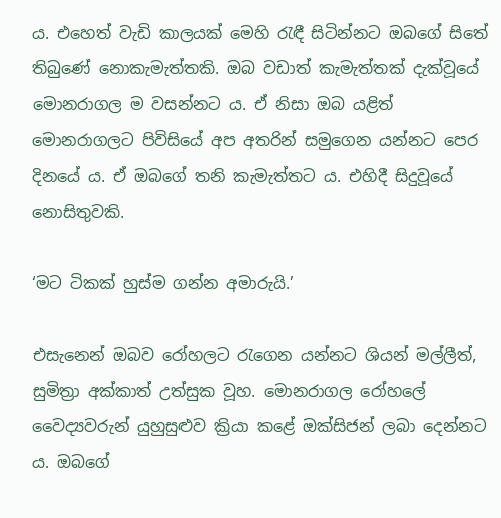ය. එහෙත් වැඩි කාලයක් මෙහි රැඳී සිටින්නට ඔබගේ සිතේ තිබුණේ නොකැමැත්තකි. ඔබ වඩාත් කැමැත්තක් දැක්වූයේ මොනරාගල ම වසන්නට ය. ඒ නිසා ඔබ යළිත් මොනරාගලට පිවිසියේ අප අතරින් සමුගෙන යන්නට පෙර දිනයේ ය. ඒ ඔබගේ තනි කැමැත්තට ය. එහිදී සිදුවූයේ නොසිතුවකි.

‘මට ටිකක් හුස්ම ගන්න අමාරුයි.’

එසැනෙන් ඔබව රෝහලට රැගෙන යන්නට ශියන් මල්ලීත්, සුමිත්‍රා අක්කාත් උත්සුක වූහ. මොනරාගල රෝහලේ වෛද්‍යවරුන් යුහුසුළුව ක්‍රියා කළේ ඔක්සිජන් ලබා දෙන්නට ය. ඔබගේ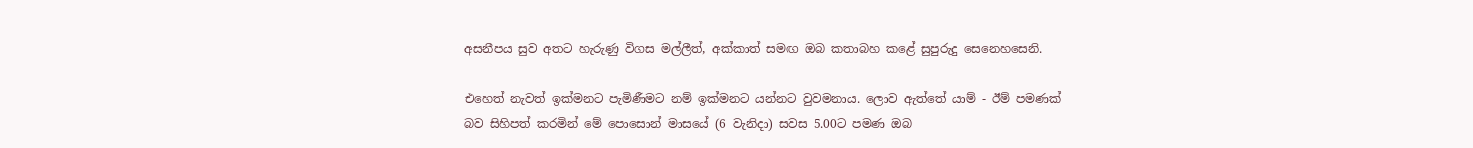අසනීපය සුව අතට හැරුණු විගස මල්ලීත්, අක්කාත් සමඟ ඔබ කතාබහ කළේ සුපුරුදු සෙනෙහසෙනි.

එහෙත් නැවත් ඉක්මනට පැමිණීමට නම් ඉක්මනට යන්නට වුවමනාය. ලොව ඇත්තේ යාම් - ඊම් පමණක් බව සිහිපත් කරමින් මේ පොසොන් මාසයේ (6 වැනිදා) සවස 5.00ට පමණ ඔබ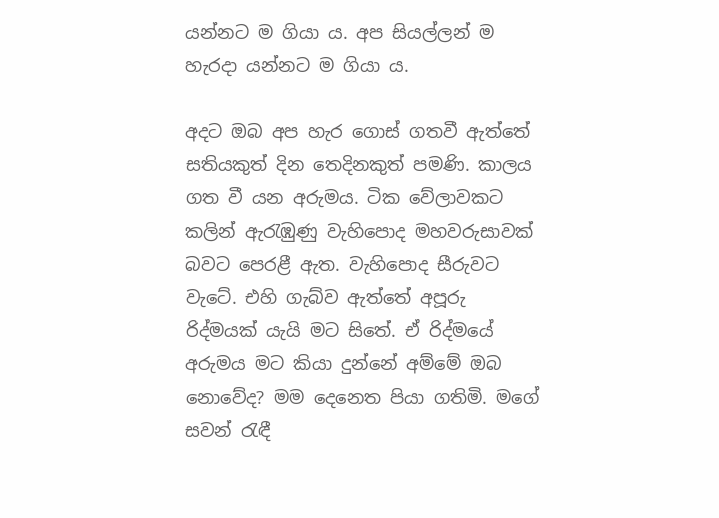යන්නට ම ගියා ය. අප සියල්ලන් ම හැරදා යන්නට ම ගියා ය.

අදට ඔබ අප හැර ගොස් ගතවී ඇත්තේ සතියකුත් දින තෙදිනකුත් පමණි. කාලය ගත වී යන අරුමය. ටික වේලාවකට කලින් ඇරැඹුණු වැහිපොද මහවරුසාවක් බවට පෙරළී ඇත. වැහිපොද සීරුවට වැටේ. එහි ගැබ්ව ඇත්තේ අපූරු රිද්මයක් යැයි මට සිතේ. ඒ රිද්මයේ අරුමය මට කියා දුන්නේ අම්මේ ඔබ නොවේද? මම දෙනෙත පියා ගතිමි. මගේ සවන් රැඳී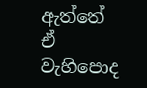ඇත්තේ ඒ වැහිපොද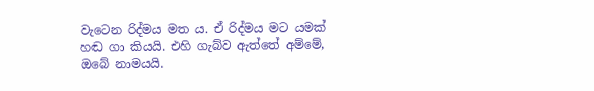වැටෙන රිද්මය මත ය. ඒ රිද්මය මට යමක් හඬ ගා කියයි. එහි ගැබ්ව ඇත්තේ අම්මේ, ඔබේ නාමයයි.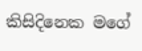කිසිදිනෙක මගේ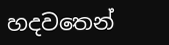හදවතෙන්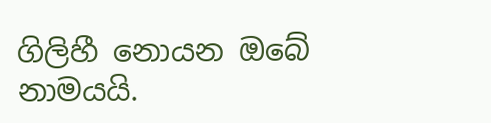ගිලිහී නොයන ඔබේ නාමයයි.